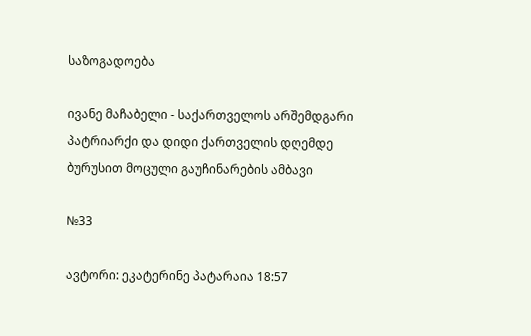საზოგადოება

ივანე მაჩაბელი - საქართველოს არშემდგარი პატრიარქი და დიდი ქართველის დღემდე ბურუსით მოცული გაუჩინარების ამბავი

№33

ავტორი: ეკატერინე პატარაია 18:57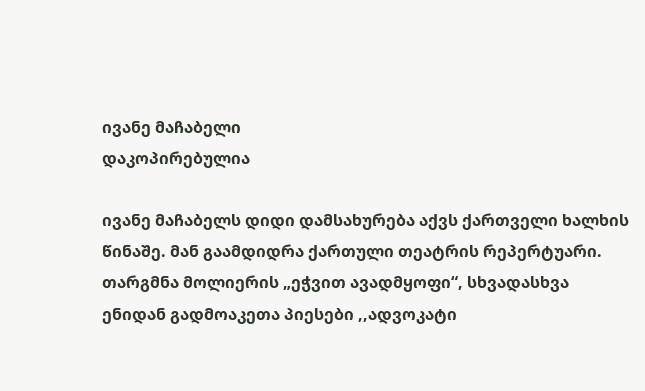ივანე მაჩაბელი
დაკოპირებულია

ივანე მაჩაბელს დიდი დამსახურება აქვს ქართველი ხალხის წინაშე. მან გაამდიდრა ქართული თეატრის რეპერტუარი. თარგმნა მოლიერის „ეჭვით ავადმყოფი“, სხვადასხვა ენიდან გადმოაკეთა პიესები ,,ადვოკატი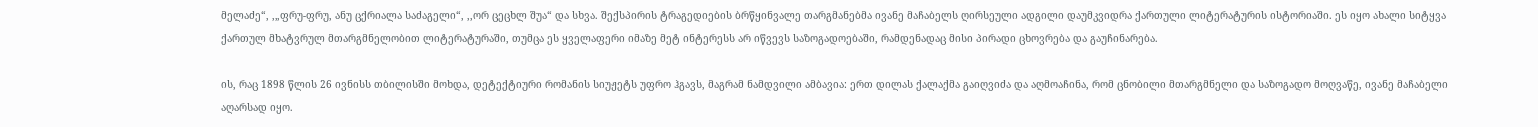მელაძე“, ,„ფრუ-ფრუ, ანუ ცქრიალა საძაგელი“, ,,ორ ცეცხლ შუა“ და სხვა. შექსპირის ტრაგედიების ბრწყინვალე თარგმანებმა ივანე მაჩაბელს ღირსეული ადგილი დაუმკვიდრა ქართული ლიტერატურის ისტორიაში. ეს იყო ახალი სიტყვა ქართულ მხატვრულ მთარგმნელობით ლიტერატურაში, თუმცა ეს ყველაფერი იმაზე მეტ ინტერესს არ იწვევს საზოგადოებაში, რამდენადაც მისი პირადი ცხოვრება და გაუჩინარება.

ის, რაც 1898 წლის 26 ივნისს თბილისში მოხდა, დეტექტიური რომანის სიუჟეტს უფრო ჰგავს, მაგრამ ნამდვილი ამბავია: ერთ დილას ქალაქმა გაიღვიძა და აღმოაჩინა, რომ ცნობილი მთარგმნელი და საზოგადო მოღვაწე, ივანე მაჩაბელი აღარსად იყო.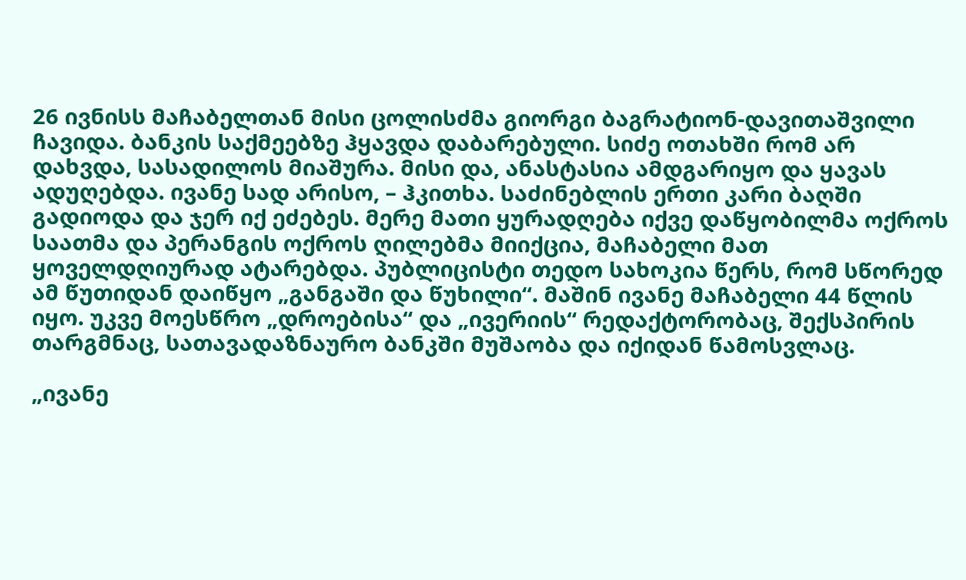26 ივნისს მაჩაბელთან მისი ცოლისძმა გიორგი ბაგრატიონ-დავითაშვილი ჩავიდა. ბანკის საქმეებზე ჰყავდა დაბარებული. სიძე ოთახში რომ არ დახვდა, სასადილოს მიაშურა. მისი და, ანასტასია ამდგარიყო და ყავას ადუღებდა. ივანე სად არისო, – ჰკითხა. საძინებლის ერთი კარი ბაღში გადიოდა და ჯერ იქ ეძებეს. მერე მათი ყურადღება იქვე დაწყობილმა ოქროს საათმა და პერანგის ოქროს ღილებმა მიიქცია, მაჩაბელი მათ ყოველდღიურად ატარებდა. პუბლიცისტი თედო სახოკია წერს, რომ სწორედ ამ წუთიდან დაიწყო „განგაში და წუხილი“. მაშინ ივანე მაჩაბელი 44 წლის იყო. უკვე მოესწრო „დროებისა“ და „ივერიის“ რედაქტორობაც, შექსპირის თარგმნაც, სათავადაზნაურო ბანკში მუშაობა და იქიდან წამოსვლაც.

„ივანე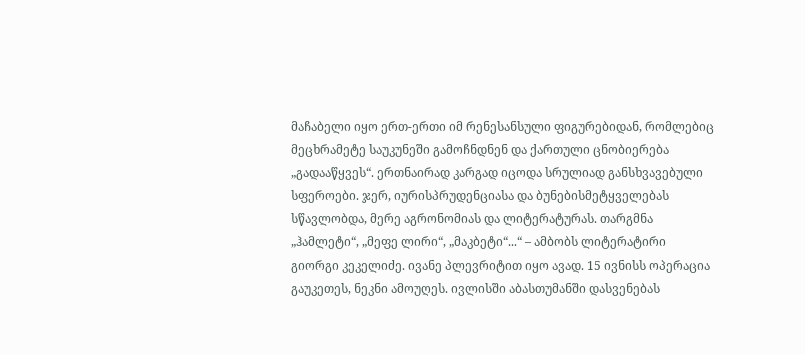მაჩაბელი იყო ერთ-ერთი იმ რენესანსული ფიგურებიდან, რომლებიც მეცხრამეტე საუკუნეში გამოჩნდნენ და ქართული ცნობიერება „გადააწყვეს“. ერთნაირად კარგად იცოდა სრულიად განსხვავებული სფეროები. ჯერ, იურისპრუდენციასა და ბუნებისმეტყველებას სწავლობდა, მერე აგრონომიას და ლიტერატურას. თარგმნა „ჰამლეტი“, „მეფე ლირი“, „მაკბეტი“...“ – ამბობს ლიტერატირი გიორგი კეკელიძე. ივანე პლევრიტით იყო ავად. 15 ივნისს ოპერაცია გაუკეთეს, ნეკნი ამოუღეს. ივლისში აბასთუმანში დასვენებას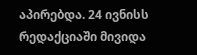აპირებდა. 24 ივნისს რედაქციაში მივიდა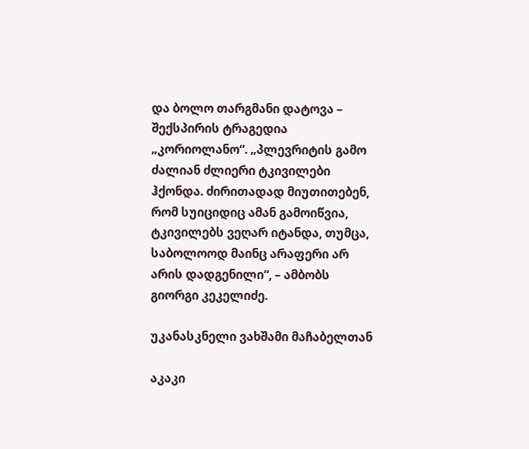და ბოლო თარგმანი დატოვა – შექსპირის ტრაგედია „კორიოლანო“. „პლევრიტის გამო ძალიან ძლიერი ტკივილები ჰქონდა. ძირითადად მიუთითებენ, რომ სუიციდიც ამან გამოიწვია, ტკივილებს ვეღარ იტანდა, თუმცა, საბოლოოდ მაინც არაფერი არ არის დადგენილი“, – ამბობს გიორგი კეკელიძე.

უკანასკნელი ვახშამი მაჩაბელთან

აკაკი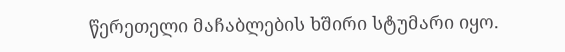წერეთელი მაჩაბლების ხშირი სტუმარი იყო.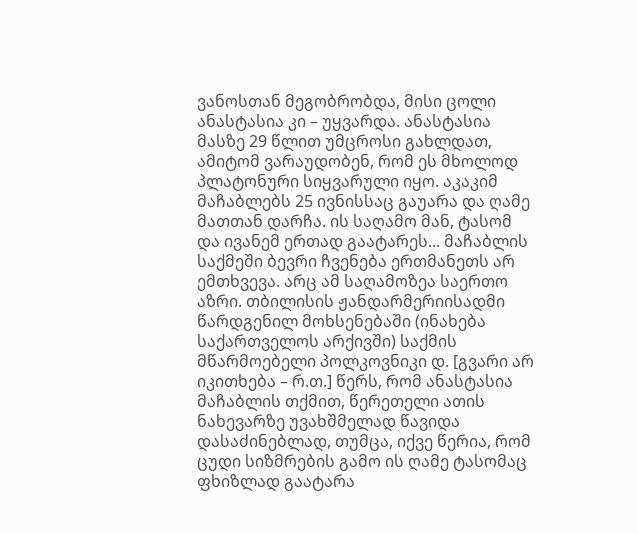ვანოსთან მეგობრობდა, მისი ცოლი ანასტასია კი – უყვარდა. ანასტასია მასზე 29 წლით უმცროსი გახლდათ, ამიტომ ვარაუდობენ, რომ ეს მხოლოდ პლატონური სიყვარული იყო. აკაკიმ მაჩაბლებს 25 ივნისსაც გაუარა და ღამე მათთან დარჩა. ის საღამო მან, ტასომ და ივანემ ერთად გაატარეს... მაჩაბლის საქმეში ბევრი ჩვენება ერთმანეთს არ ემთხვევა. არც ამ საღამოზეა საერთო აზრი. თბილისის ჟანდარმერიისადმი წარდგენილ მოხსენებაში (ინახება საქართველოს არქივში) საქმის მწარმოებელი პოლკოვნიკი დ. [გვარი არ იკითხება – რ.თ.] წერს, რომ ანასტასია მაჩაბლის თქმით, წერეთელი ათის ნახევარზე უვახშმელად წავიდა დასაძინებლად, თუმცა, იქვე წერია, რომ ცუდი სიზმრების გამო ის ღამე ტასომაც ფხიზლად გაატარა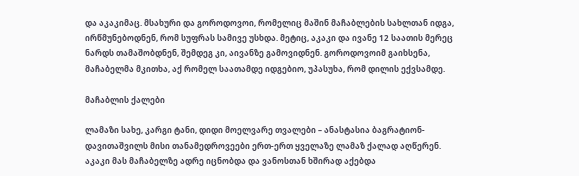და აკაკიმაც. მსახური და გოროდოვოი, რომელიც მაშინ მაჩაბლების სახლთან იდგა, ირწმუნებოდნენ, რომ სუფრას სამივე უსხდა. მეტიც, აკაკი და ივანე 12 საათის მერეც ნარდს თამაშობდნენ, შემდეგ კი, აივანზე გამოვიდნენ. გოროდოვოიმ გაიხსენა, მაჩაბელმა მკითხა, აქ რომელ საათამდე იდგებიო, უპასუხა, რომ დილის ექვსამდე.

მაჩაბლის ქალები

ლამაზი სახე, კარგი ტანი, დიდი მოელვარე თვალები – ანასტასია ბაგრატიონ-დავითაშვილს მისი თანამედროვეები ერთ-ერთ ყველაზე ლამაზ ქალად აღწერენ. აკაკი მას მაჩაბელზე ადრე იცნობდა და ვანოსთან ხშირად აქებდა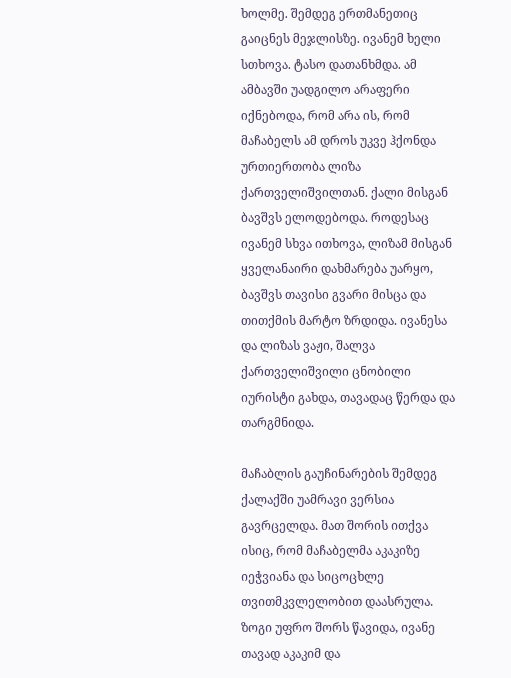ხოლმე. შემდეგ ერთმანეთიც გაიცნეს მეჯლისზე. ივანემ ხელი სთხოვა. ტასო დათანხმდა. ამ ამბავში უადგილო არაფერი იქნებოდა, რომ არა ის, რომ მაჩაბელს ამ დროს უკვე ჰქონდა ურთიერთობა ლიზა ქართველიშვილთან. ქალი მისგან ბავშვს ელოდებოდა. როდესაც ივანემ სხვა ითხოვა, ლიზამ მისგან ყველანაირი დახმარება უარყო, ბავშვს თავისი გვარი მისცა და თითქმის მარტო ზრდიდა. ივანესა და ლიზას ვაჟი, შალვა ქართველიშვილი ცნობილი იურისტი გახდა, თავადაც წერდა და თარგმნიდა.

მაჩაბლის გაუჩინარების შემდეგ ქალაქში უამრავი ვერსია გავრცელდა. მათ შორის ითქვა ისიც, რომ მაჩაბელმა აკაკიზე იეჭვიანა და სიცოცხლე თვითმკვლელობით დაასრულა. ზოგი უფრო შორს წავიდა, ივანე თავად აკაკიმ და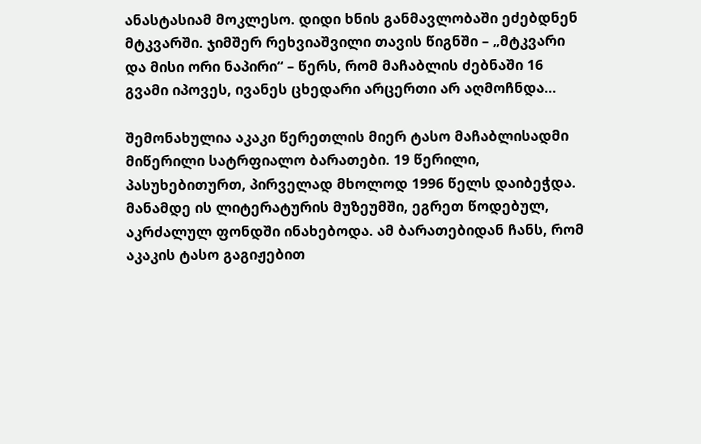ანასტასიამ მოკლესო. დიდი ხნის განმავლობაში ეძებდნენ მტკვარში. ჯიმშერ რეხვიაშვილი თავის წიგნში – „მტკვარი და მისი ორი ნაპირი“ – წერს, რომ მაჩაბლის ძებნაში 16 გვამი იპოვეს, ივანეს ცხედარი არცერთი არ აღმოჩნდა...

შემონახულია აკაკი წერეთლის მიერ ტასო მაჩაბლისადმი მიწერილი სატრფიალო ბარათები. 19 წერილი, პასუხებითურთ, პირველად მხოლოდ 1996 წელს დაიბეჭდა. მანამდე ის ლიტერატურის მუზეუმში, ეგრეთ წოდებულ, აკრძალულ ფონდში ინახებოდა. ამ ბარათებიდან ჩანს, რომ აკაკის ტასო გაგიჟებით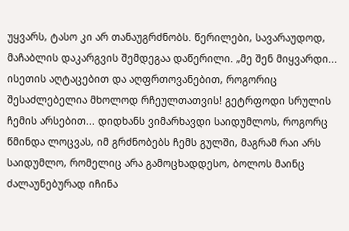უყვარს, ტასო კი არ თანაუგრძნობს. წერილები, სავარაუდოდ, მაჩაბლის დაკარგვის შემდეგაა დაწერილი. „მე შენ მიყვარდი... ისეთის აღტაცებით და აღფრთოვანებით, როგორიც შესაძლებელია მხოლოდ რჩეულთათვის! გეტრფოდი სრულის ჩემის არსებით... დიდხანს ვიმარხავდი საიდუმლოს, როგორც წმინდა ლოცვას, იმ გრძნობებს ჩემს გულში, მაგრამ რაი არს საიდუმლო, რომელიც არა გამოცხადდესო, ბოლოს მაინც ძალაუნებურად იჩინა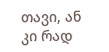თავი, ან კი რად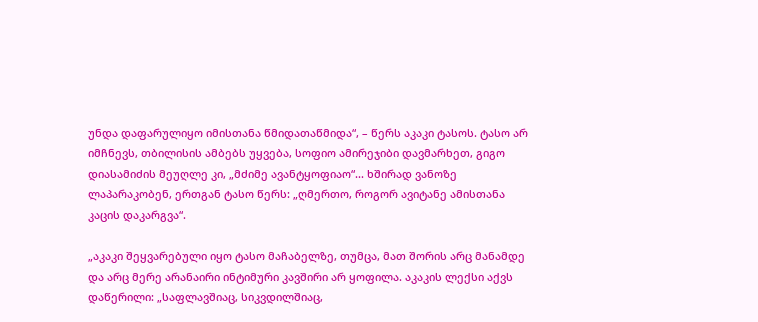უნდა დაფარულიყო იმისთანა წმიდათაწმიდა“, – წერს აკაკი ტასოს. ტასო არ იმჩნევს, თბილისის ამბებს უყვება, სოფიო ამირეჯიბი დავმარხეთ, გიგო დიასამიძის მეუღლე კი, „მძიმე ავანტყოფიაო“... ხშირად ვანოზე ლაპარაკობენ, ერთგან ტასო წერს: „ღმერთო, როგორ ავიტანე ამისთანა კაცის დაკარგვა“.

„აკაკი შეყვარებული იყო ტასო მაჩაბელზე, თუმცა, მათ შორის არც მანამდე და არც მერე არანაირი ინტიმური კავშირი არ ყოფილა. აკაკის ლექსი აქვს დაწერილი: „საფლავშიაც, სიკვდილშიაც,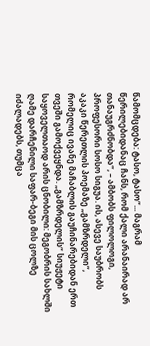წამომცდება: ტასო, ტასო“... მაგრამ წერილებიდანაც ჩანს, რომ ქალი არანაირად არ თანაუგრძნობდა“, – ამბობს ფილოლოგი, პროფესორი სოსო სიგუა. ის, ასევე საუბრობს აკაკი წერეთლის პოემაზე „გამზრდელი“, რომელიც ივანე მაჩაბლის გაუჩინარებიდან ერთ თვეში გამოქვეყნდა. „გამზრდელის“ სიუჟეტი საყოველთაოდ არის ცნობილი: მეგობრის სახლში ღამე დარჩენილი საფარ-ბეგი მის ცოლზე იძალადებს, თუმცა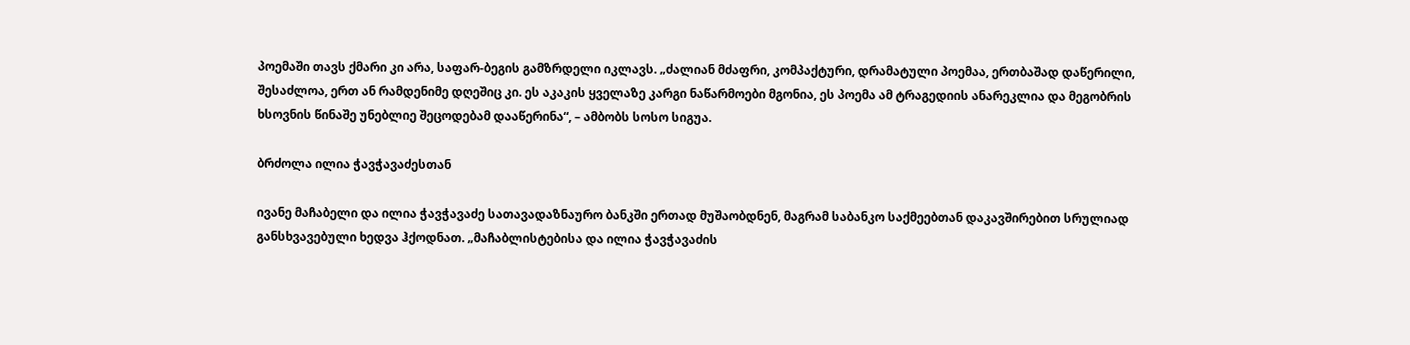პოემაში თავს ქმარი კი არა, საფარ-ბეგის გამზრდელი იკლავს. „ძალიან მძაფრი, კომპაქტური, დრამატული პოემაა, ერთბაშად დაწერილი, შესაძლოა, ერთ ან რამდენიმე დღეშიც კი. ეს აკაკის ყველაზე კარგი ნაწარმოები მგონია, ეს პოემა ამ ტრაგედიის ანარეკლია და მეგობრის ხსოვნის წინაშე უნებლიე შეცოდებამ დააწერინა“, – ამბობს სოსო სიგუა.

ბრძოლა ილია ჭავჭავაძესთან

ივანე მაჩაბელი და ილია ჭავჭავაძე სათავადაზნაურო ბანკში ერთად მუშაობდნენ, მაგრამ საბანკო საქმეებთან დაკავშირებით სრულიად განსხვავებული ხედვა ჰქოდნათ. „მაჩაბლისტებისა და ილია ჭავჭავაძის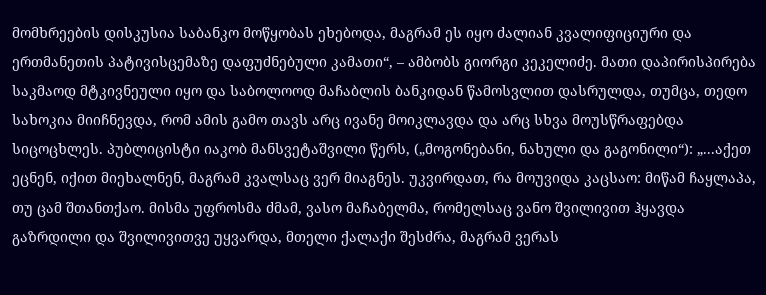მომხრეების დისკუსია საბანკო მოწყობას ეხებოდა, მაგრამ ეს იყო ძალიან კვალიფიციური და ერთმანეთის პატივისცემაზე დაფუძნებული კამათი“, – ამბობს გიორგი კეკელიძე. მათი დაპირისპირება საკმაოდ მტკივნეული იყო და საბოლოოდ მაჩაბლის ბანკიდან წამოსვლით დასრულდა, თუმცა, თედო სახოკია მიიჩნევდა, რომ ამის გამო თავს არც ივანე მოიკლავდა და არც სხვა მოუსწრაფებდა სიცოცხლეს. პუბლიცისტი იაკობ მანსვეტაშვილი წერს, („მოგონებანი, ნახული და გაგონილი“): „...აქეთ ეცნენ, იქით მიეხალნენ, მაგრამ კვალსაც ვერ მიაგნეს. უკვირდათ, რა მოუვიდა კაცსაო: მიწამ ჩაყლაპა, თუ ცამ შთანთქაო. მისმა უფროსმა ძმამ, ვასო მაჩაბელმა, რომელსაც ვანო შვილივით ჰყავდა გაზრდილი და შვილივითვე უყვარდა, მთელი ქალაქი შესძრა, მაგრამ ვერას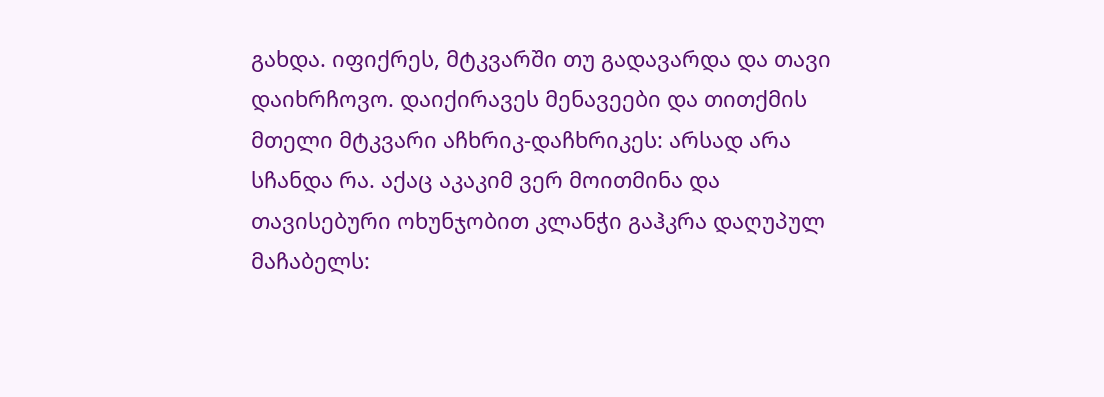გახდა. იფიქრეს, მტკვარში თუ გადავარდა და თავი დაიხრჩოვო. დაიქირავეს მენავეები და თითქმის მთელი მტკვარი აჩხრიკ-დაჩხრიკეს: არსად არა სჩანდა რა. აქაც აკაკიმ ვერ მოითმინა და თავისებური ოხუნჯობით კლანჭი გაჰკრა დაღუპულ მაჩაბელს: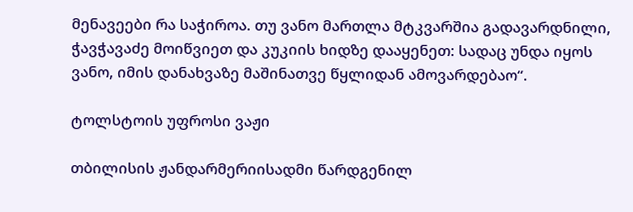მენავეები რა საჭიროა. თუ ვანო მართლა მტკვარშია გადავარდნილი, ჭავჭავაძე მოიწვიეთ და კუკიის ხიდზე დააყენეთ: სადაც უნდა იყოს ვანო, იმის დანახვაზე მაშინათვე წყლიდან ამოვარდებაო“.

ტოლსტოის უფროსი ვაჟი

თბილისის ჟანდარმერიისადმი წარდგენილ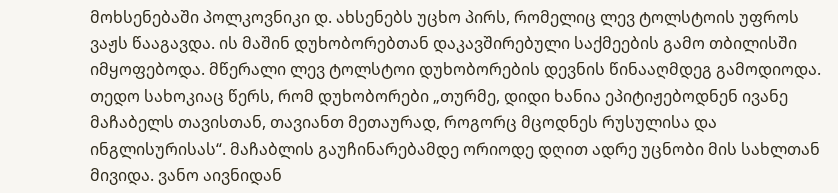მოხსენებაში პოლკოვნიკი დ. ახსენებს უცხო პირს, რომელიც ლევ ტოლსტოის უფროს ვაჟს წააგავდა. ის მაშინ დუხობორებთან დაკავშირებული საქმეების გამო თბილისში იმყოფებოდა. მწერალი ლევ ტოლსტოი დუხობორების დევნის წინააღმდეგ გამოდიოდა. თედო სახოკიაც წერს, რომ დუხობორები „თურმე, დიდი ხანია ეპიტიჟებოდნენ ივანე მაჩაბელს თავისთან, თავიანთ მეთაურად, როგორც მცოდნეს რუსულისა და ინგლისურისას“. მაჩაბლის გაუჩინარებამდე ორიოდე დღით ადრე უცნობი მის სახლთან მივიდა. ვანო აივნიდან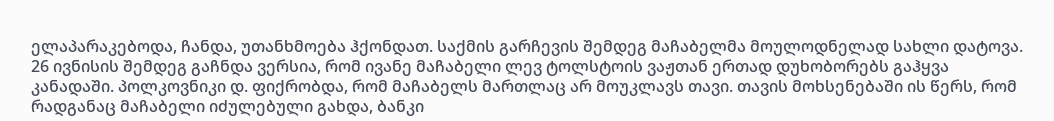ელაპარაკებოდა, ჩანდა, უთანხმოება ჰქონდათ. საქმის გარჩევის შემდეგ მაჩაბელმა მოულოდნელად სახლი დატოვა. 26 ივნისის შემდეგ გაჩნდა ვერსია, რომ ივანე მაჩაბელი ლევ ტოლსტოის ვაჟთან ერთად დუხობორებს გაჰყვა კანადაში. პოლკოვნიკი დ. ფიქრობდა, რომ მაჩაბელს მართლაც არ მოუკლავს თავი. თავის მოხსენებაში ის წერს, რომ რადგანაც მაჩაბელი იძულებული გახდა, ბანკი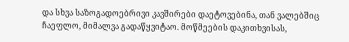და სხვა საზოგადოებრივი კავშირები დაეტოვებინა, თან ვალებშიც ჩაეფლო, მიმალვა გადაწყვიტაო. მოწმეების დაკითხვისას,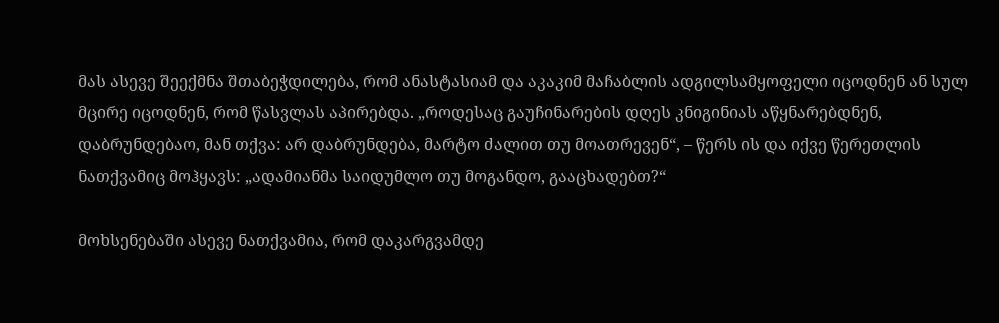მას ასევე შეექმნა შთაბეჭდილება, რომ ანასტასიამ და აკაკიმ მაჩაბლის ადგილსამყოფელი იცოდნენ ან სულ მცირე იცოდნენ, რომ წასვლას აპირებდა. „როდესაც გაუჩინარების დღეს კნიგინიას აწყნარებდნენ, დაბრუნდებაო, მან თქვა: არ დაბრუნდება, მარტო ძალით თუ მოათრევენ“, – წერს ის და იქვე წერეთლის ნათქვამიც მოჰყავს: „ადამიანმა საიდუმლო თუ მოგანდო, გააცხადებთ?“

მოხსენებაში ასევე ნათქვამია, რომ დაკარგვამდე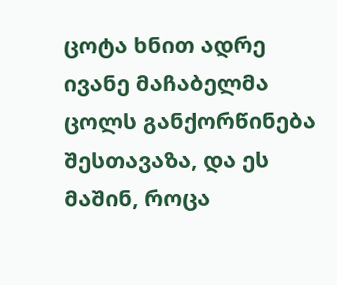ცოტა ხნით ადრე ივანე მაჩაბელმა ცოლს განქორწინება შესთავაზა, და ეს მაშინ, როცა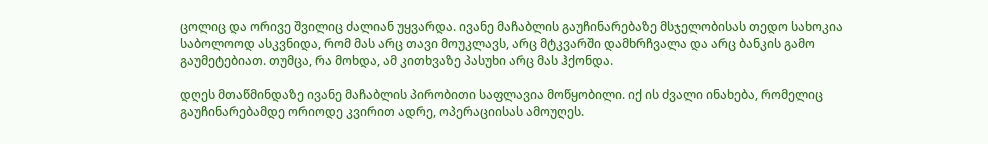ცოლიც და ორივე შვილიც ძალიან უყვარდა. ივანე მაჩაბლის გაუჩინარებაზე მსჯელობისას თედო სახოკია საბოლოოდ ასკვნიდა, რომ მას არც თავი მოუკლავს, არც მტკვარში დამხრჩვალა და არც ბანკის გამო გაუმეტებიათ. თუმცა, რა მოხდა, ამ კითხვაზე პასუხი არც მას ჰქონდა.

დღეს მთაწმინდაზე ივანე მაჩაბლის პირობითი საფლავია მოწყობილი. იქ ის ძვალი ინახება, რომელიც გაუჩინარებამდე ორიოდე კვირით ადრე, ოპერაციისას ამოუღეს.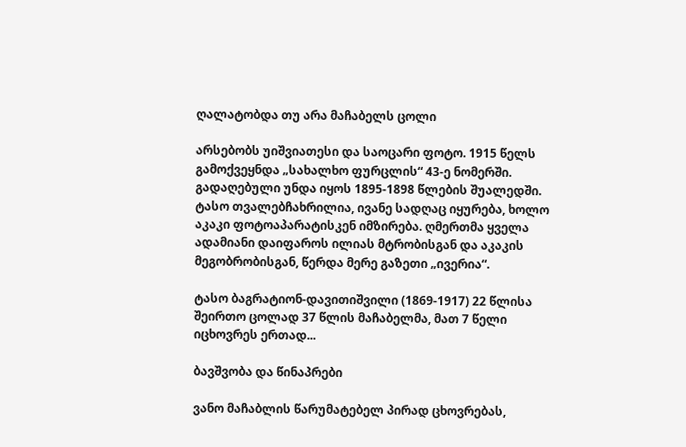ღალატობდა თუ არა მაჩაბელს ცოლი

არსებობს უიშვიათესი და საოცარი ფოტო. 1915 წელს გამოქვეყნდა „სახალხო ფურცლის“ 43-ე ნომერში. გადაღებული უნდა იყოს 1895-1898 წლების შუალედში. ტასო თვალებჩახრილია, ივანე სადღაც იყურება, ხოლო აკაკი ფოტოაპარატისკენ იმზირება. ღმერთმა ყველა ადამიანი დაიფაროს ილიას მტრობისგან და აკაკის მეგობრობისგან, წერდა მერე გაზეთი „ივერია“.

ტასო ბაგრატიონ-დავითიშვილი (1869-1917) 22 წლისა შეირთო ცოლად 37 წლის მაჩაბელმა, მათ 7 წელი იცხოვრეს ერთად...

ბავშვობა და წინაპრები

ვანო მაჩაბლის წარუმატებელ პირად ცხოვრებას,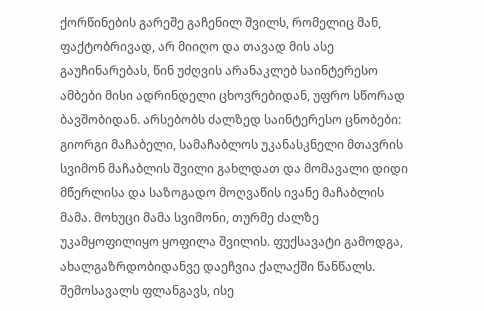ქორწინების გარეშე გაჩენილ შვილს, რომელიც მან, ფაქტობრივად, არ მიიღო და თავად მის ასე გაუჩინარებას, წინ უძღვის არანაკლებ საინტერესო ამბები მისი ადრინდელი ცხოვრებიდან, უფრო სწორად ბავშობიდან. არსებობს ძალზედ საინტერესო ცნობები: გიორგი მაჩაბელი, სამაჩაბლოს უკანასკნელი მთავრის სვიმონ მაჩაბლის შვილი გახლდათ და მომავალი დიდი მწერლისა და საზოგადო მოღვაწის ივანე მაჩაბლის მამა. მოხუცი მამა სვიმონი, თურმე ძალზე უკამყოფილიყო ყოფილა შვილის. ფუქსავატი გამოდგა, ახალგაზრდობიდანვე დაეჩვია ქალაქში წანწალს. შემოსავალს ფლანგავს, ისე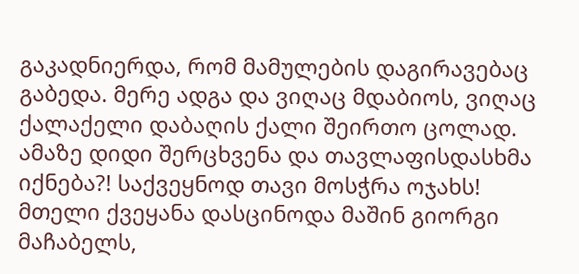გაკადნიერდა, რომ მამულების დაგირავებაც გაბედა. მერე ადგა და ვიღაც მდაბიოს, ვიღაც ქალაქელი დაბაღის ქალი შეირთო ცოლად. ამაზე დიდი შერცხვენა და თავლაფისდასხმა იქნება?! საქვეყნოდ თავი მოსჭრა ოჯახს! მთელი ქვეყანა დასცინოდა მაშინ გიორგი მაჩაბელს,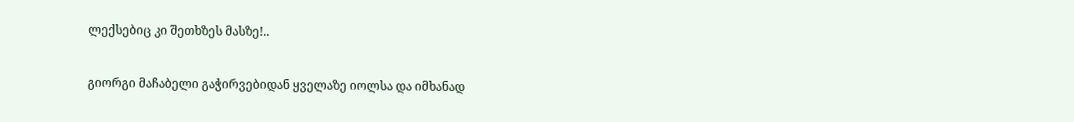ლექსებიც კი შეთხზეს მასზე!..

გიორგი მაჩაბელი გაჭირვებიდან ყველაზე იოლსა და იმხანად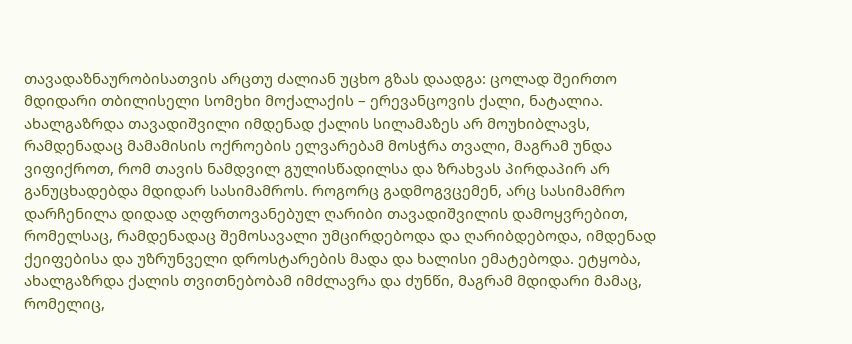თავადაზნაურობისათვის არცთუ ძალიან უცხო გზას დაადგა: ცოლად შეირთო მდიდარი თბილისელი სომეხი მოქალაქის – ერევანცოვის ქალი, ნატალია. ახალგაზრდა თავადიშვილი იმდენად ქალის სილამაზეს არ მოუხიბლავს, რამდენადაც მამამისის ოქროების ელვარებამ მოსჭრა თვალი, მაგრამ უნდა ვიფიქროთ, რომ თავის ნამდვილ გულისწადილსა და ზრახვას პირდაპირ არ განუცხადებდა მდიდარ სასიმამროს. როგორც გადმოგვცემენ, არც სასიმამრო დარჩენილა დიდად აღფრთოვანებულ ღარიბი თავადიშვილის დამოყვრებით, რომელსაც, რამდენადაც შემოსავალი უმცირდებოდა და ღარიბდებოდა, იმდენად ქეიფებისა და უზრუნველი დროსტარების მადა და ხალისი ემატებოდა. ეტყობა, ახალგაზრდა ქალის თვითნებობამ იმძლავრა და ძუნწი, მაგრამ მდიდარი მამაც, რომელიც,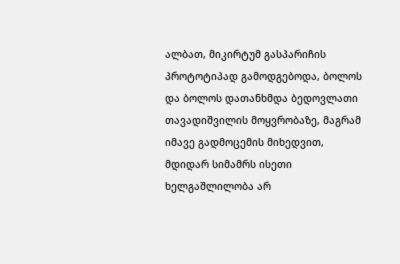ალბათ, მიკირტუმ გასპარიჩის პროტოტიპად გამოდგებოდა, ბოლოს და ბოლოს დათანხმდა ბედოვლათი თავადიშვილის მოყვრობაზე, მაგრამ იმავე გადმოცემის მიხედვით, მდიდარ სიმამრს ისეთი ხელგაშლილობა არ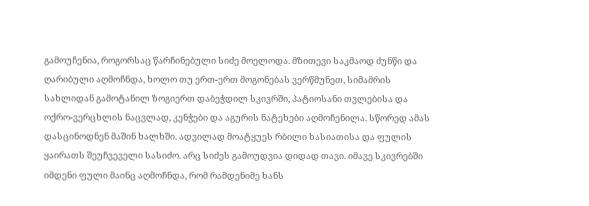გამოუჩენია, როგორსაც წარჩინებული სიძე მოელოდა. მზითევი საკმაოდ ძუნწი და ღარიბული აღმოჩნდა, ხოლო თუ ერთ-ერთ მოგონებას ვერწმუნეთ, სიმამრის სახლიდან გამოტანილ ზოგიერთ დაბეჭდილ სკივრში, პატიოსანი თვლებისა და ოქრო-ვერცხლის ნაცვლად, კენჭები და აგურის ნატეხები აღმოჩენილა. სწორედ ამას დასცინოდნენ მაშინ ხალხში. ადვილად მოატყუეს რბილი ხასიათისა და ფულის ყაირათს შეუჩვეველი სასიძო. არც სიძეს გამოუდვია დიდად თავი. იმავე სკივრებში იმდენი ფული მაინც აღმოჩნდა, რომ რამდენიმე ხანს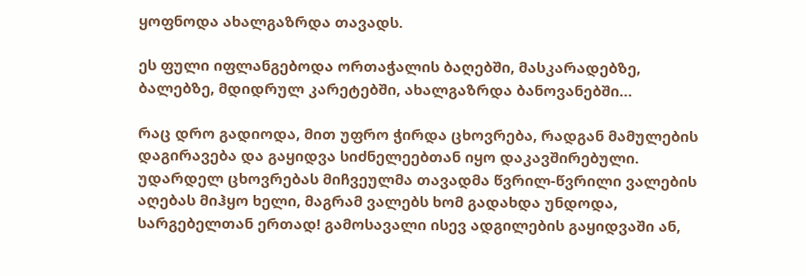ყოფნოდა ახალგაზრდა თავადს.

ეს ფული იფლანგებოდა ორთაჭალის ბაღებში, მასკარადებზე, ბალებზე, მდიდრულ კარეტებში, ახალგაზრდა ბანოვანებში…

რაც დრო გადიოდა, მით უფრო ჭირდა ცხოვრება, რადგან მამულების დაგირავება და გაყიდვა სიძნელეებთან იყო დაკავშირებული. უდარდელ ცხოვრებას მიჩვეულმა თავადმა წვრილ-წვრილი ვალების აღებას მიჰყო ხელი, მაგრამ ვალებს ხომ გადახდა უნდოდა, სარგებელთან ერთად! გამოსავალი ისევ ადგილების გაყიდვაში ან,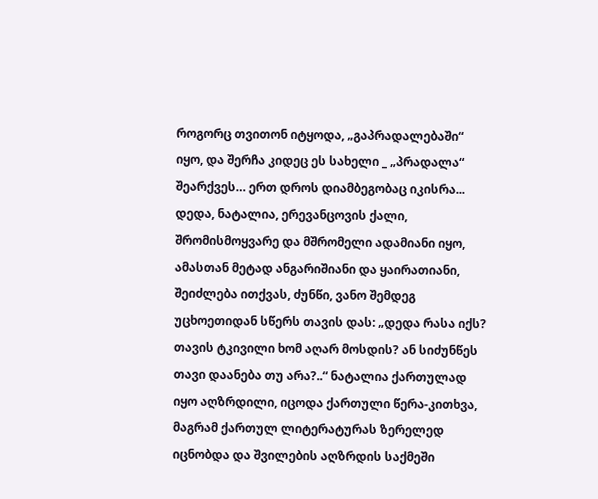როგორც თვითონ იტყოდა, „გაპრადალებაში“ იყო, და შერჩა კიდეც ეს სახელი _ „პრადალა“ შეარქვეს… ერთ დროს დიამბეგობაც იკისრა... დედა, ნატალია, ერევანცოვის ქალი, შრომისმოყვარე და მშრომელი ადამიანი იყო, ამასთან მეტად ანგარიშიანი და ყაირათიანი, შეიძლება ითქვას, ძუნწი, ვანო შემდეგ უცხოეთიდან სწერს თავის დას: „დედა რასა იქს? თავის ტკივილი ხომ აღარ მოსდის? ან სიძუნწეს თავი დაანება თუ არა?..“ ნატალია ქართულად იყო აღზრდილი, იცოდა ქართული წერა-კითხვა, მაგრამ ქართულ ლიტერატურას ზერელედ იცნობდა და შვილების აღზრდის საქმეში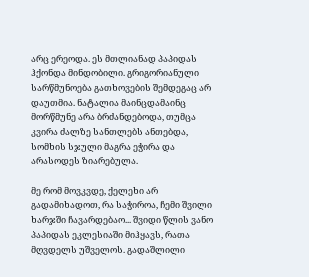არც ერეოდა. ეს მთლიანად პაპიდას ჰქონდა მინდობილი. გრიგორიანული სარწმუნოება გათხოვების შემდეგაც არ დაუთმია. ნატალია მაინცდამაინც მორწმუნე არა ბრძანდებოდა, თუმცა კვირა ძალზე სანთლებს ანთებდა, სომხის სჯული მაგრა ეჭირა და არასოდეს ზიარებულა.

მე რომ მოვკვდე, ქელეხი არ გადამიხადოთ, რა საჭიროა, ჩემი შვილი ხარჯში ჩავარდებაო... შვიდი წლის ვანო პაპიდას ეკლესიაში მიჰყავს, რათა მღვდელს უშველოს. გადაშლილი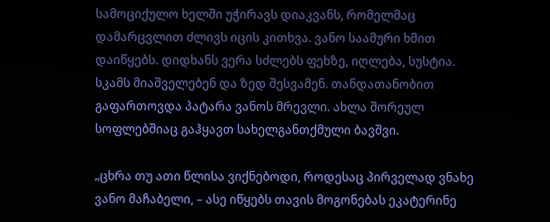სამოციქულო ხელში უჭირავს დიაკვანს, რომელმაც დამარცვლით ძლივს იცის კითხვა. ვანო საამური ხმით დაიწყებს. დიდხანს ვერა სძლებს ფეხზე, იღლება, სუსტია. სკამს მიაშველებენ და ზედ შესვამენ. თანდათანობით გაფართოვდა პატარა ვანოს მრევლი. ახლა შორეულ სოფლებშიაც გაჰყავთ სახელგანთქმული ბავშვი.

„ცხრა თუ ათი წლისა ვიქნებოდი, როდესაც პირველად ვნახე ვანო მაჩაბელი, – ასე იწყებს თავის მოგონებას ეკატერინე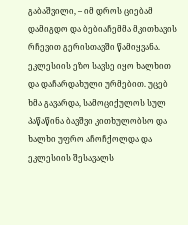გაბაშვილი, – იმ დროს ციებამ დამიგდო და ბებიაჩემმა მკითხავის რჩევით გერისთავში წამიყვანა. ეკლესიის ეზო სავსე იყო ხალხით და დაჩარდახული ურმებით. უცებ ხმა გავარდა, სამოციქულოს სულ პაწაწინა ბავშვი კითხულობსო და ხალხი უფრო აჩოჩქოლდა და ეკლესიის შესავალს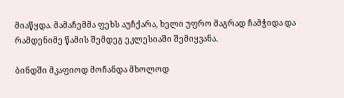მიაწყდა. მამაჩემმა ფეხს აუჩქარა, ხელი უფრო მაგრად ჩამჭიდა და რამდენიმე წამის შემდეგ ეკლესიაში შემიყვანა.

ბინდში მკაფიოდ მოჩანდა მხოლოდ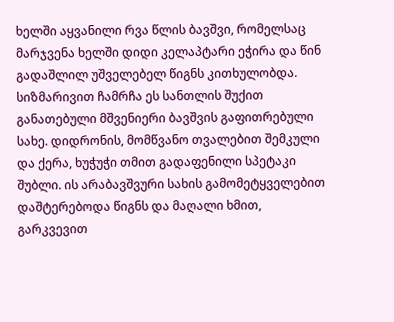ხელში აყვანილი რვა წლის ბავშვი, რომელსაც მარჯვენა ხელში დიდი კელაპტარი ეჭირა და წინ გადაშლილ უშველებელ წიგნს კითხულობდა. სიზმარივით ჩამრჩა ეს სანთლის შუქით განათებული მშვენიერი ბავშვის გაფითრებული სახე. დიდრონის, მომწვანო თვალებით შემკული და ქერა, ხუჭუჭი თმით გადაფენილი სპეტაკი შუბლი. ის არაბავშვური სახის გამომეტყველებით დაშტერებოდა წიგნს და მაღალი ხმით, გარკვევით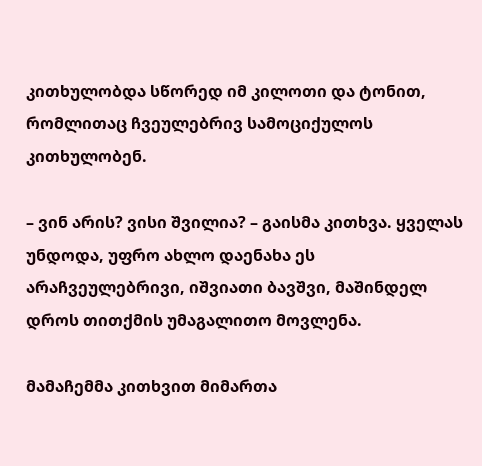კითხულობდა სწორედ იმ კილოთი და ტონით, რომლითაც ჩვეულებრივ სამოციქულოს კითხულობენ.

– ვინ არის? ვისი შვილია? – გაისმა კითხვა. ყველას უნდოდა, უფრო ახლო დაენახა ეს არაჩვეულებრივი, იშვიათი ბავშვი, მაშინდელ დროს თითქმის უმაგალითო მოვლენა.

მამაჩემმა კითხვით მიმართა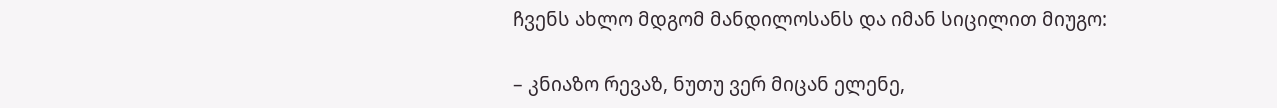ჩვენს ახლო მდგომ მანდილოსანს და იმან სიცილით მიუგო:

– კნიაზო რევაზ, ნუთუ ვერ მიცან ელენე,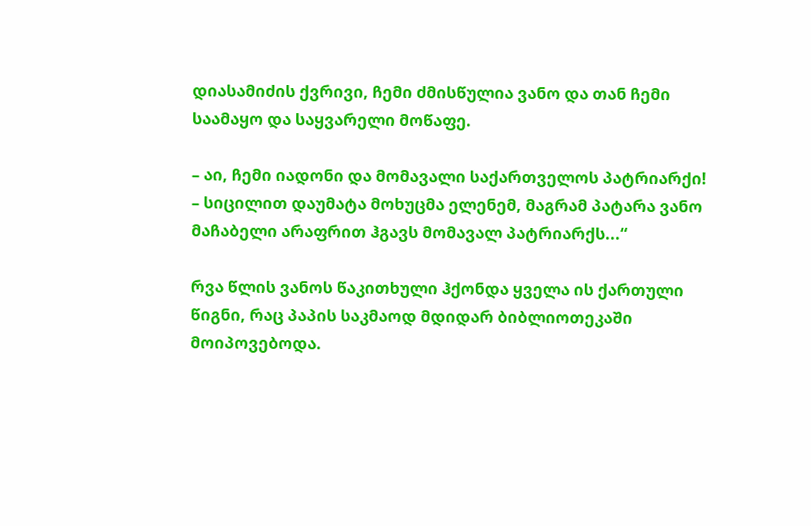დიასამიძის ქვრივი, ჩემი ძმისწულია ვანო და თან ჩემი საამაყო და საყვარელი მოწაფე.

– აი, ჩემი იადონი და მომავალი საქართველოს პატრიარქი! – სიცილით დაუმატა მოხუცმა ელენემ, მაგრამ პატარა ვანო მაჩაბელი არაფრით ჰგავს მომავალ პატრიარქს...“

რვა წლის ვანოს წაკითხული ჰქონდა ყველა ის ქართული წიგნი, რაც პაპის საკმაოდ მდიდარ ბიბლიოთეკაში მოიპოვებოდა.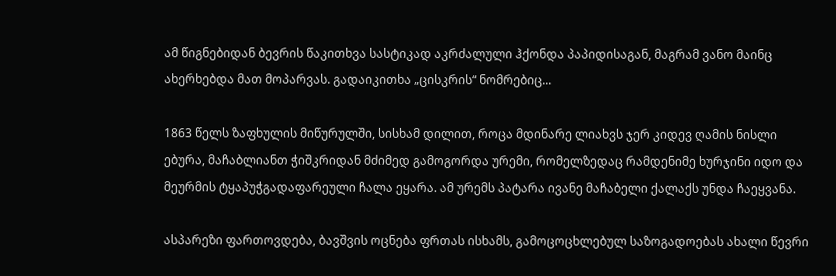ამ წიგნებიდან ბევრის წაკითხვა სასტიკად აკრძალული ჰქონდა პაპიდისაგან, მაგრამ ვანო მაინც ახერხებდა მათ მოპარვას. გადაიკითხა „ცისკრის“ ნომრებიც...

1863 წელს ზაფხულის მიწურულში, სისხამ დილით, როცა მდინარე ლიახვს ჯერ კიდევ ღამის ნისლი ებურა, მაჩაბლიანთ ჭიშკრიდან მძიმედ გამოგორდა ურემი, რომელზედაც რამდენიმე ხურჯინი იდო და მეურმის ტყაპუჭგადაფარეული ჩალა ეყარა. ამ ურემს პატარა ივანე მაჩაბელი ქალაქს უნდა ჩაეყვანა.

ასპარეზი ფართოვდება, ბავშვის ოცნება ფრთას ისხამს, გამოცოცხლებულ საზოგადოებას ახალი წევრი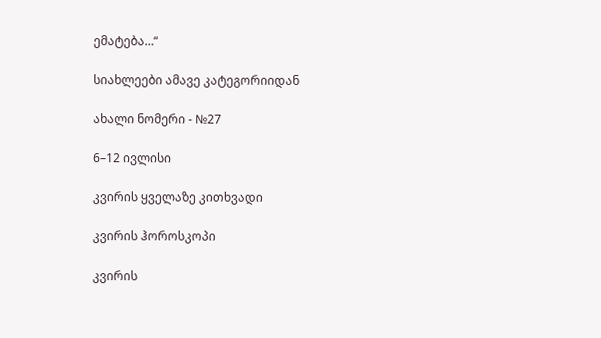ემატება…“

სიახლეები ამავე კატეგორიიდან

ახალი ნომერი - №27

6–12 ივლისი

კვირის ყველაზე კითხვადი

კვირის ჰოროსკოპი

კვირის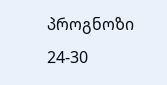პროგნოზი  24-30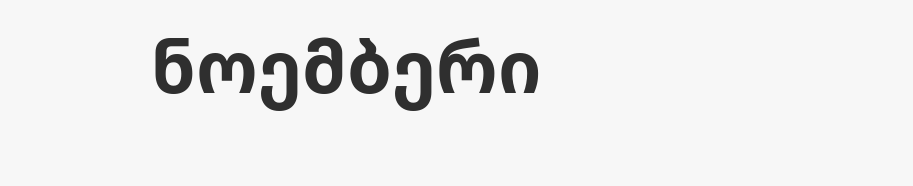ნოემბერი